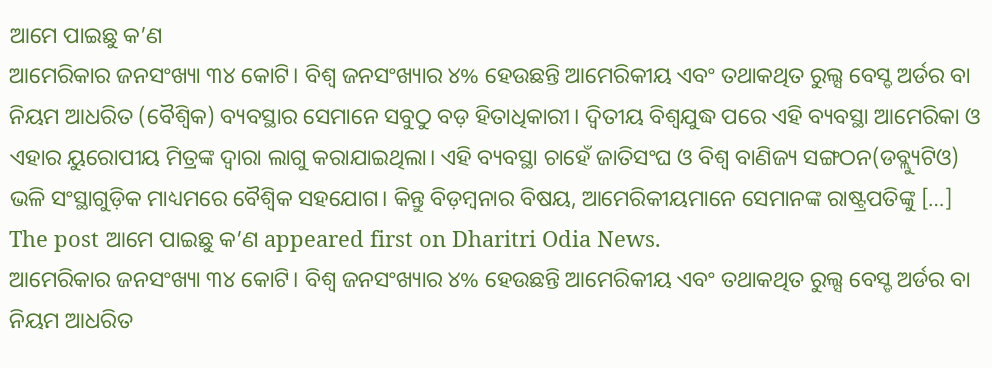ଆମେ ପାଇଛୁ କ’ଣ
ଆମେରିକାର ଜନସଂଖ୍ୟା ୩୪ କୋଟି। ବିଶ୍ୱ ଜନସଂଖ୍ୟାର ୪% ହେଉଛନ୍ତି ଆମେରିକୀୟ ଏବଂ ତଥାକଥିତ ରୁଲ୍ସ ବେସ୍ଡ ଅର୍ଡର ବା ନିୟମ ଆଧରିତ (ବୈଶ୍ୱିକ) ବ୍ୟବସ୍ଥାର ସେମାନେ ସବୁଠୁ ବଡ଼ ହିତାଧିକାରୀ। ଦ୍ୱିତୀୟ ବିଶ୍ୱଯୁଦ୍ଧ ପରେ ଏହି ବ୍ୟବସ୍ଥା ଆମେରିକା ଓ ଏହାର ୟୁରୋପୀୟ ମିତ୍ରଙ୍କ ଦ୍ୱାରା ଲାଗୁ କରାଯାଇଥିଲା। ଏହି ବ୍ୟବସ୍ଥା ଚାହେଁ ଜାତିସଂଘ ଓ ବିଶ୍ୱ ବାଣିଜ୍ୟ ସଙ୍ଗଠନ(ଡବ୍ଲ୍ୟୁଟିଓ) ଭଳି ସଂସ୍ଥାଗୁଡ଼ିକ ମାଧ୍ୟମରେ ବୈଶ୍ୱିକ ସହଯୋଗ। କିନ୍ତୁ ବିଡ଼ମ୍ବନାର ବିଷୟ, ଆମେରିକୀୟମାନେ ସେମାନଙ୍କ ରାଷ୍ଟ୍ରପତିଙ୍କୁ […] The post ଆମେ ପାଇଛୁ କ’ଣ appeared first on Dharitri Odia News.
ଆମେରିକାର ଜନସଂଖ୍ୟା ୩୪ କୋଟି। ବିଶ୍ୱ ଜନସଂଖ୍ୟାର ୪% ହେଉଛନ୍ତି ଆମେରିକୀୟ ଏବଂ ତଥାକଥିତ ରୁଲ୍ସ ବେସ୍ଡ ଅର୍ଡର ବା ନିୟମ ଆଧରିତ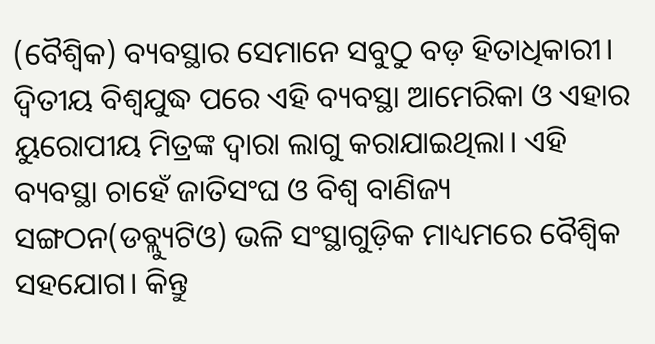(ବୈଶ୍ୱିକ) ବ୍ୟବସ୍ଥାର ସେମାନେ ସବୁଠୁ ବଡ଼ ହିତାଧିକାରୀ। ଦ୍ୱିତୀୟ ବିଶ୍ୱଯୁଦ୍ଧ ପରେ ଏହି ବ୍ୟବସ୍ଥା ଆମେରିକା ଓ ଏହାର ୟୁରୋପୀୟ ମିତ୍ରଙ୍କ ଦ୍ୱାରା ଲାଗୁ କରାଯାଇଥିଲା। ଏହି ବ୍ୟବସ୍ଥା ଚାହେଁ ଜାତିସଂଘ ଓ ବିଶ୍ୱ ବାଣିଜ୍ୟ ସଙ୍ଗଠନ(ଡବ୍ଲ୍ୟୁଟିଓ) ଭଳି ସଂସ୍ଥାଗୁଡ଼ିକ ମାଧ୍ୟମରେ ବୈଶ୍ୱିକ ସହଯୋଗ। କିନ୍ତୁ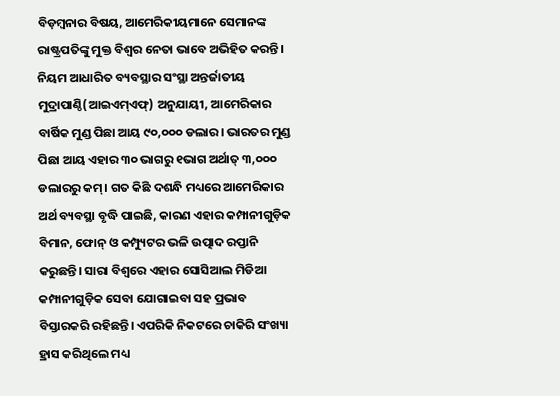ବିଡ଼ମ୍ବନାର ବିଷୟ, ଆମେରିକୀୟମାନେ ସେମାନଙ୍କ ରାଷ୍ଟ୍ରପତିଙ୍କୁ ମୁକ୍ତ ବିଶ୍ୱର ନେତା ଭାବେ ଅଭିହିତ କରନ୍ତି। ନିୟମ ଆଧାରିତ ବ୍ୟବସ୍ଥାର ସଂସ୍ଥା ଅନ୍ତର୍ଜାତୀୟ ମୁଦ୍ରାପାଣ୍ଠି(ଆଇଏମ୍ଏଫ୍) ଅନୁଯାୟୀ, ଆମେରିକାର ବାର୍ଷିକ ମୁଣ୍ଡ ପିଛା ଆୟ ୯୦,୦୦୦ ଡଲାର। ଭାରତର ମୁଣ୍ଡ ପିଛା ଆୟ ଏହାର ୩୦ ଭାଗରୁ ୧ଭାଗ ଅର୍ଥାତ୍ ୩,୦୦୦ ଡଲାରରୁ କମ୍। ଗତ କିଛି ଦଶନ୍ଧି ମଧ୍ୟରେ ଆମେରିକାର ଅର୍ଥ ବ୍ୟବସ୍ଥା ବୃଦ୍ଧି ପାଇଛି, କାରଣ ଏହାର କମ୍ପାନୀଗୁଡ଼ିକ ବିମାନ, ଫୋନ୍ ଓ କମ୍ପ୍ୟୁଟର ଭଳି ଉତ୍ପାଦ ରପ୍ତାନି କରୁଛନ୍ତି। ସାରା ବିଶ୍ୱରେ ଏହାର ସୋସିଆଲ ମିଡିଆ କମ୍ପାନୀଗୁଡ଼ିକ ସେବା ଯୋଗାଇବା ସହ ପ୍ରଭାବ ବିସ୍ତାରକରି ରହିଛନ୍ତି। ଏପରିକି ନିକଟରେ ଚାକିରି ସଂଖ୍ୟା ହ୍ରାସ କରିଥିଲେ ମଧ୍ୟ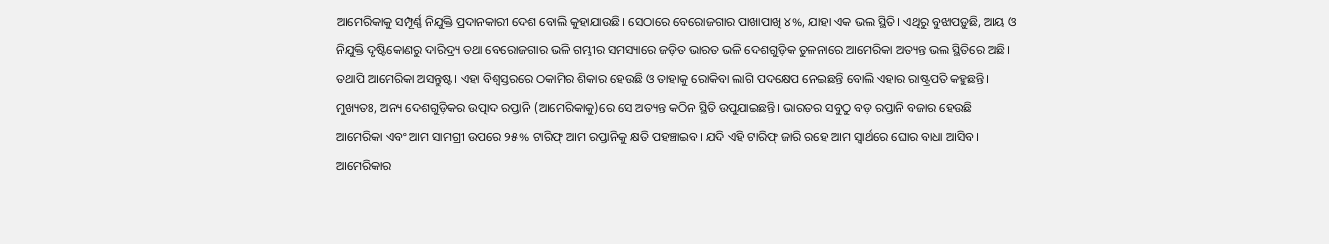ଆମେରିକାକୁ ସମ୍ପୂର୍ଣ୍ଣ ନିଯୁକ୍ତି ପ୍ରଦାନକାରୀ ଦେଶ ବୋଲି କୁହାଯାଉଛି। ସେଠାରେ ବେରୋଜଗାର ପାଖାପାଖି ୪%, ଯାହା ଏକ ଭଲ ସ୍ଥିତି। ଏଥିରୁ ବୁଝାପଡ଼ୁଛି, ଆୟ ଓ ନିଯୁକ୍ତି ଦୃଷ୍ଟିକୋଣରୁ ଦାରିଦ୍ର୍ୟ ତଥା ବେରୋଜଗାର ଭଳି ଗମ୍ଭୀର ସମସ୍ୟାରେ ଜଡ଼ିତ ଭାରତ ଭଳି ଦେଶଗୁଡ଼ିକ ତୁଳନାରେ ଆମେରିକା ଅତ୍ୟନ୍ତ ଭଲ ସ୍ଥିତିରେ ଅଛି। ତଥାପି ଆମେରିକା ଅସନ୍ତୁଷ୍ଟ। ଏହା ବିଶ୍ୱସ୍ତରରେ ଠକାମିର ଶିକାର ହେଉଛି ଓ ତାହାକୁ ରୋକିବା ଲାଗି ପଦକ୍ଷେପ ନେଇଛନ୍ତି ବୋଲି ଏହାର ରାଷ୍ଟ୍ରପତି କହୁଛନ୍ତି। ମୁଖ୍ୟତଃ, ଅନ୍ୟ ଦେଶଗୁଡ଼ିକର ଉତ୍ପାଦ ରପ୍ତାନି (ଆମେରିକାକୁ)ରେ ସେ ଅତ୍ୟନ୍ତ କଠିନ ସ୍ଥିତି ଉପୁଯାଇଛନ୍ତି। ଭାରତର ସବୁଠୁ ବଡ଼ ରପ୍ତାନି ବଜାର ହେଉଛି ଆମେରିକା ଏବଂ ଆମ ସାମଗ୍ରୀ ଉପରେ ୨୫% ଟାରିଫ୍ ଆମ ରପ୍ତାନିକୁ କ୍ଷତି ପହଞ୍ଚାଇବ। ଯଦି ଏହି ଟାରିଫ୍ ଜାରି ରହେ ଆମ ସ୍ବାର୍ଥରେ ଘୋର ବାଧା ଆସିବ। ଆମେରିକାର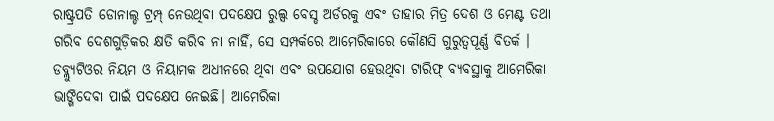ରାଷ୍ଟ୍ରପତି ଡୋନାଲ୍ଡ ଟ୍ରମ୍ପ୍ ନେଉଥିବା ପଦକ୍ଷେପ ରୁଲ୍ସ ବେସ୍ଡ ଅର୍ଡରକୁ ଏବଂ ତାହାର ମିତ୍ର ଦେଶ ଓ ମେଣ୍ଟ ତଥା ଗରିବ ଦେଶଗୁଡ଼ିକର କ୍ଷତି କରିବ ନା ନାହିଁ, ସେ ସମ୍ପର୍କରେ ଆମେରିକାରେ କୌଣସି ଗୁରୁତ୍ୱପୂର୍ଣ୍ଣ ବିତର୍କ । ଡବ୍ଲ୍ୟୁଟିଓର ନିୟମ ଓ ନିୟାମକ ଅଧୀନରେ ଥିବା ଏବଂ ଉପଯୋଗ ହେଉଥିବା ଟାରିଫ୍ ବ୍ୟବସ୍ଥାକୁ ଆମେରିକା ଭାଙ୍ଗିଦେବା ପାଇଁ ପଦକ୍ଷେପ ନେଇଛି। ଆମେରିକା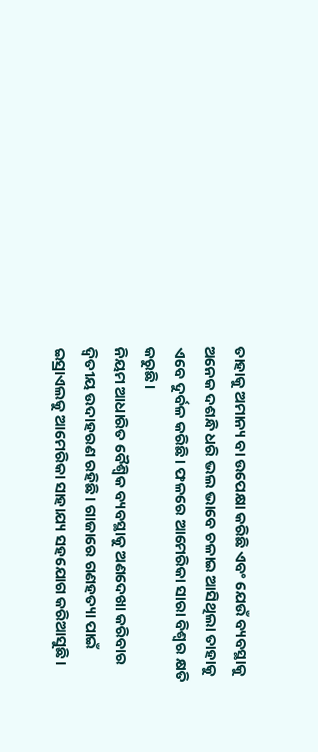ତାହାକୁ ଅମାନ୍ୟ ବା ଉପେକ୍ଷା କରିଛି ଏବଂ ଯେଉଁ ବ୍ୟବସ୍ଥାକୁ ଅନେକ ଦଶନ୍ଧି ଧରି ଭଲ ଭାବେ ଚଳାଇ ଆସିଥିଲା ତାହାକୁ ଏବେ ଦୁର୍ବଳ କରିଛି। ଫଳରେ ଆମେରିକା ସାରା ବିଶ୍ୱର କ୍ଷତି କରୁଛି।
ନିୟମ ଆଧାରିତ ବୈଶ୍ୱିକ ବ୍ୟବସ୍ଥାକୁ ଅଣଦେଖା କରିବାର ଦ୍ୱିତୀୟ ଉଦାହରଣ ରହିଛି। ଗାଜାରେ ଗଣହତ୍ୟା ପାଇଁ ଇସ୍ରାଏଲକୁ ଆମେରିକା ସାହାଯ୍ୟ ସହଯୋଗ କରିଆସୁଛି।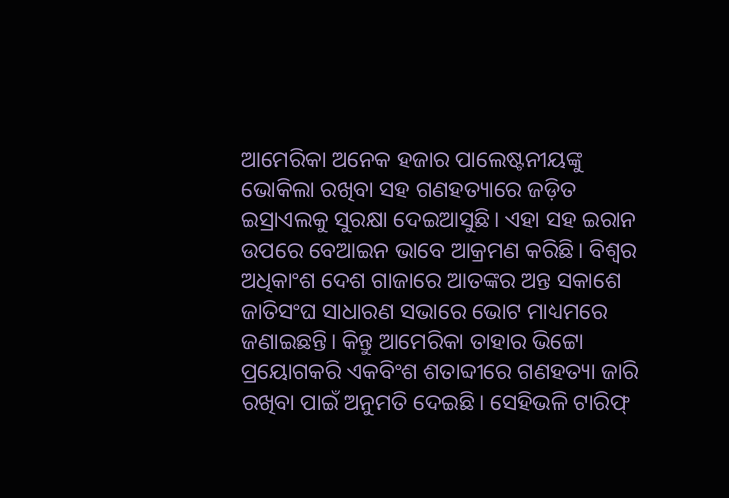ଆମେରିକା ଅନେକ ହଜାର ପାଲେଷ୍ଟନୀୟଙ୍କୁ ଭୋକିଲା ରଖିବା ସହ ଗଣହତ୍ୟାରେ ଜଡ଼ିତ ଇସ୍ରାଏଲକୁ ସୁରକ୍ଷା ଦେଇଆସୁଛି। ଏହା ସହ ଇରାନ ଉପରେ ବେଆଇନ ଭାବେ ଆକ୍ରମଣ କରିଛି। ବିଶ୍ୱର ଅଧିକାଂଶ ଦେଶ ଗାଜାରେ ଆତଙ୍କର ଅନ୍ତ ସକାଶେ ଜାତିସଂଘ ସାଧାରଣ ସଭାରେ ଭୋଟ ମାଧ୍ୟମରେ ଜଣାଇଛନ୍ତି। କିନ୍ତୁ ଆମେରିକା ତାହାର ଭିଟ୍ଟୋ ପ୍ରୟୋଗକରି ଏକବିଂଶ ଶତାବ୍ଦୀରେ ଗଣହତ୍ୟା ଜାରି ରଖିବା ପାଇଁ ଅନୁମତି ଦେଇଛି। ସେହିଭଳି ଟାରିଫ୍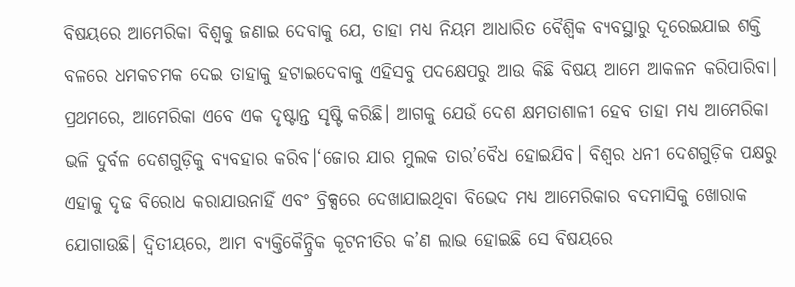ବିଷୟରେ ଆମେରିକା ବିଶ୍ୱକୁ ଜଣାଇ ଦେବାକୁ ଯେ, ତାହା ମଧ୍ୟ ନିୟମ ଆଧାରିତ ବୈଶ୍ୱିକ ବ୍ୟବସ୍ଥାରୁ ଦୂରେଇଯାଇ ଶକ୍ତି ବଳରେ ଧମକଚମକ ଦେଇ ତାହାକୁ ହଟାଇଦେବାକୁ ଏହିସବୁ ପଦକ୍ଷେପରୁ ଆଉ କିଛି ବିଷୟ ଆମେ ଆକଳନ କରିପାରିବା। ପ୍ରଥମରେ, ଆମେରିକା ଏବେ ଏକ ଦୃଷ୍ଟାନ୍ତ ସୃଷ୍ଟି କରିଛି। ଆଗକୁ ଯେଉଁ ଦେଶ କ୍ଷମତାଶାଳୀ ହେବ ତାହା ମଧ୍ୟ ଆମେରିକା ଭଳି ଦୁର୍ବଳ ଦେଶଗୁଡ଼ିକୁ ବ୍ୟବହାର କରିବ।‘ଜୋର ଯାର ମୁଲକ ତାର’ବୈଧ ହୋଇଯିବ। ବିଶ୍ୱର ଧନୀ ଦେଶଗୁଡ଼ିକ ପକ୍ଷରୁ ଏହାକୁ ଦୃଢ ବିରୋଧ କରାଯାଉନାହିଁ ଏବଂ ବ୍ରିକ୍ସରେ ଦେଖାଯାଇଥିବା ବିଭେଦ ମଧ୍ୟ ଆମେରିକାର ବଦମାସିକୁ ଖୋରାକ ଯୋଗାଉଛି। ଦ୍ୱିତୀୟରେ, ଆମ ବ୍ୟକ୍ତିକୈନ୍ଦ୍ରିକ କୂଟନୀତିର କ’ଣ ଲାଭ ହୋଇଛି ସେ ବିଷୟରେ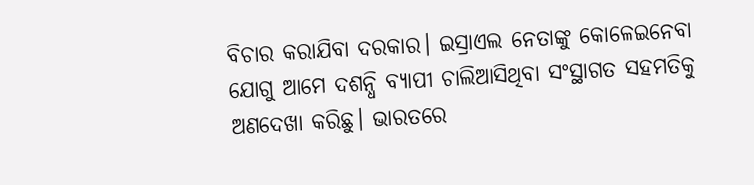ବିଚାର କରାଯିବା ଦରକାର। ଇସ୍ରାଏଲ ନେତାଙ୍କୁ କୋଳେଇନେବା ଯୋଗୁ ଆମେ ଦଶନ୍ଧି ବ୍ୟାପୀ ଚାଲିଆସିଥିବା ସଂସ୍ଥାଗତ ସହମତିକୁ ଅଣଦେଖା କରିଛୁ। ଭାରତରେ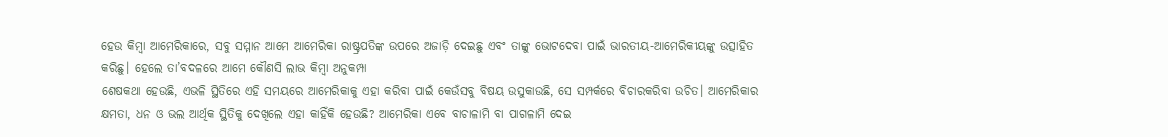ହେଉ କିମ୍ବା ଆମେରିକାରେ, ସବୁ ସମ୍ମାନ ଆମେ ଆମେରିକା ରାଷ୍ଟ୍ରପତିଙ୍କ ଉପରେ ଅଜାଡ଼ି ଦେଇଛୁ ଏବଂ ତାଙ୍କୁ ଭୋଟଦେବା ପାଇଁ ଭାରତୀୟ-ଆମେରିକୀୟଙ୍କୁ ଉତ୍ସାହିତ କରିଛୁ। ହେଲେ ତା’ବଦଳରେ ଆମେ କୌଣସି ଲାଭ କିମ୍ବା ଅନୁକମ୍ପା
ଶେଷକଥା ହେଉଛି, ଏଭଳି ସ୍ଥିତିରେ ଏହି ସମୟରେ ଆମେରିକାକୁ ଏହା କରିବା ପାଇଁ କେଉଁସବୁ ବିଷୟ ଉସୁକାଉଛି, ସେ ସମ୍ପର୍କରେ ବିଚାରକରିବା ଉଚିତ। ଆମେରିକାର କ୍ଷମତା, ଧନ ଓ ଭଲ ଆର୍ଥିକ ସ୍ଥିତିକୁ ଦେଖିଲେ ଏହା କାହିଁକି ହେଉଛି? ଆମେରିକା ଏବେ ବାଚାଳାମି ବା ପାଗଳାମି ଦେଇ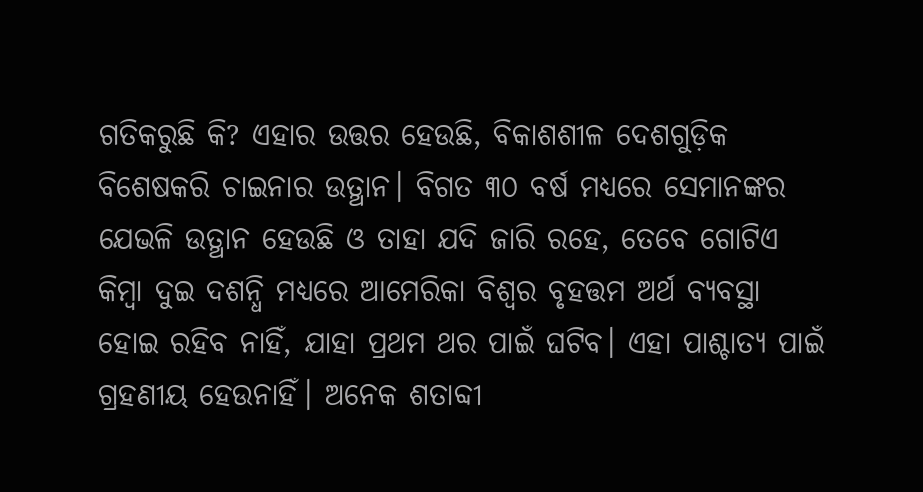ଗତିକରୁଛି କି? ଏହାର ଉତ୍ତର ହେଉଛି, ବିକାଶଶୀଳ ଦେଶଗୁଡ଼ିକ ବିଶେଷକରି ଚାଇନାର ଉତ୍ଥାନ। ବିଗତ ୩୦ ବର୍ଷ ମଧ୍ୟରେ ସେମାନଙ୍କର ଯେଭଳି ଉତ୍ଥାନ ହେଉଛି ଓ ତାହା ଯଦି ଜାରି ରହେ, ତେବେ ଗୋଟିଏ କିମ୍ବା ଦୁଇ ଦଶନ୍ଧି ମଧ୍ୟରେ ଆମେରିକା ବିଶ୍ୱର ବୃହତ୍ତମ ଅର୍ଥ ବ୍ୟବସ୍ଥା ହୋଇ ରହିବ ନାହିଁ, ଯାହା ପ୍ରଥମ ଥର ପାଇଁ ଘଟିବ। ଏହା ପାଶ୍ଚାତ୍ୟ ପାଇଁ ଗ୍ରହଣୀୟ ହେଉନାହିଁ। ଅନେକ ଶତାବ୍ଦୀ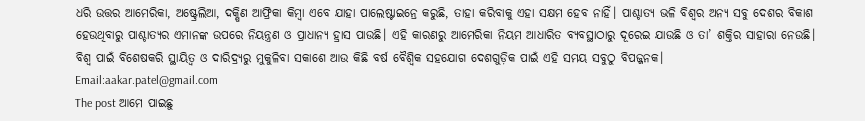ଧରି ଉତ୍ତର ଆମେରିକା, ଅଷ୍ଟ୍ରେଲିଆ, ଦକ୍ଷିଣ ଆଫ୍ରିକା କିମ୍ବା ଏବେ ଯାହା ପାଲେଷ୍ଟାଇନ୍ରେ କରୁଛି, ତାହା କରିବାକୁ ଏହା ସକ୍ଷମ ହେବ ନାହିଁ। ପାଶ୍ଚାତ୍ୟ ଭଳି ବିଶ୍ୱର ଅନ୍ୟ ସବୁ ଦେଶର ବିକାଶ ହେଉଥିବାରୁ ପାଶ୍ଚାତ୍ୟର ଏମାନଙ୍କ ଉପରେ ନିୟନ୍ତ୍ରଣ ଓ ପ୍ରାଧାନ୍ୟ ହ୍ରାସ ପାଉଛି। ଏହି କାରଣରୁ ଆମେରିକା ନିୟମ ଆଧାରିତ ବ୍ୟବସ୍ଥାଠାରୁ ଦୂରେଇ ଯାଉଛି ଓ ତା’ ଶକ୍ତିର ସାହାରା ନେଉଛି। ବିଶ୍ୱ ପାଇଁ ବିଶେଷକରି ସ୍ଥାୟିତ୍ୱ ଓ ଦାରିଦ୍ର୍ୟରୁ ମୁକୁଳିବା ସକାଶେ ଆଉ କିଛି ବର୍ଷ ବୈଶ୍ୱିକ ସହଯୋଗ ଦେଶଗୁଡ଼ିକ ପାଇଁ ଏହି ସମୟ ସବୁଠୁ ବିପଜ୍ଜନକ।
Email:aakar.patel@gmail.com
The post ଆମେ ପାଇଛୁ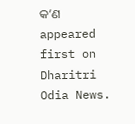କ’ଣ appeared first on Dharitri Odia News.